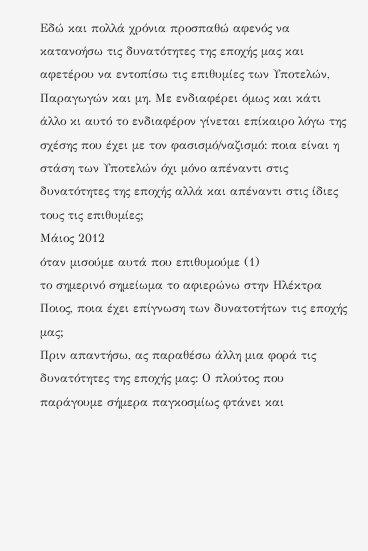Εδώ και πολλά χρόνια προσπαθώ αφενός να κατανοήσω τις δυνατότητες της εποχής μας και αφετέρου να εντοπίσω τις επιθυμίες των Υποτελών, Παραγωγών και μη. Με ενδιαφέρει όμως και κάτι άλλο κι αυτό το ενδιαφέρον γίνεται επίκαιρο λόγω της σχέσης που έχει με τον φασισμό/ναζισμό: ποια είναι η στάση των Υποτελών όχι μόνο απέναντι στις δυνατότητες της εποχής αλλά και απέναντι στις ίδιες τους τις επιθυμίες;
Μάιος 2012
όταν μισούμε αυτά που επιθυμούμε (1)
το σημερινό σημείωμα το αφιερώνω στην Ηλέκτρα
Ποιος, ποια έχει επίγνωση των δυνατοτήτων τις εποχής μας;
Πριν απαντήσω, ας παραθέσω άλλη μια φορά τις δυνατότητες της εποχής μας: Ο πλούτος που παράγουμε σήμερα παγκοσμίως φτάνει και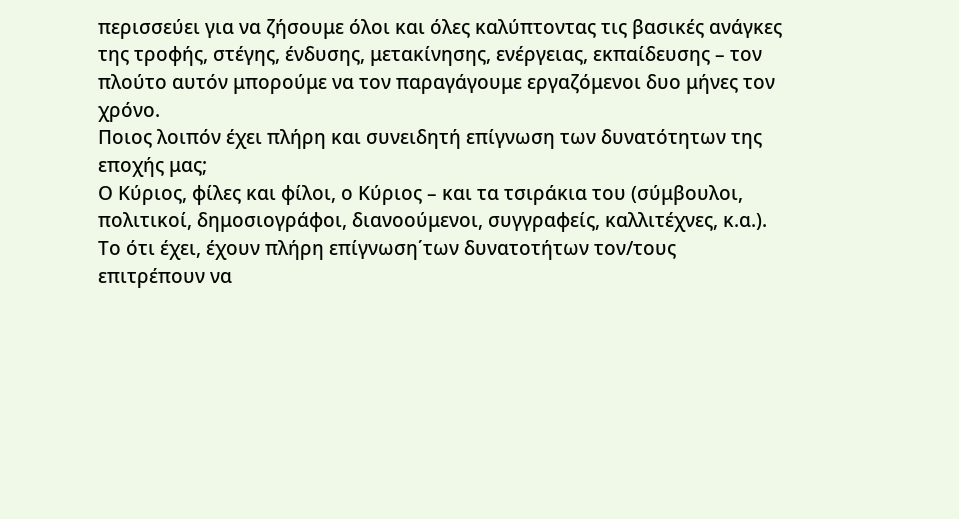περισσεύει για να ζήσουμε όλοι και όλες καλύπτοντας τις βασικές ανάγκες της τροφής, στέγης, ένδυσης, μετακίνησης, ενέργειας, εκπαίδευσης – τον πλούτο αυτόν μπορούμε να τον παραγάγουμε εργαζόμενοι δυο μήνες τον χρόνο.
Ποιος λοιπόν έχει πλήρη και συνειδητή επίγνωση των δυνατότητων της εποχής μας;
Ο Κύριος, φίλες και φίλοι, ο Κύριος – και τα τσιράκια του (σύμβουλοι, πολιτικοί, δημοσιογράφοι, διανοούμενοι, συγγραφείς, καλλιτέχνες, κ.α.). Το ότι έχει, έχουν πλήρη επίγνωση΄των δυνατοτήτων τον/τους επιτρέπουν να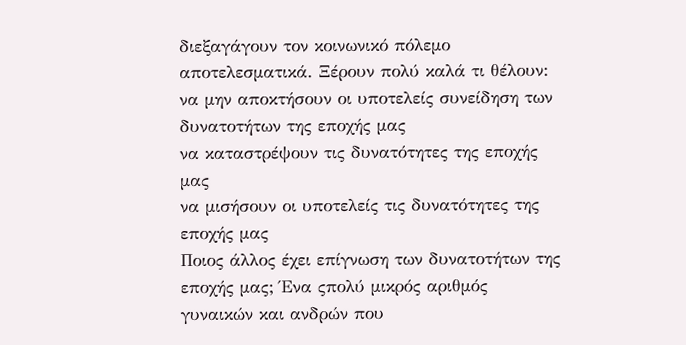διεξαγάγουν τον κοινωνικό πόλεμο αποτελεσματικά. Ξέρουν πολύ καλά τι θέλουν:
να μην αποκτήσουν οι υποτελείς συνείδηση των δυνατοτήτων της εποχής μας
να καταστρέψουν τις δυνατότητες της εποχής μας
να μισήσουν οι υποτελείς τις δυνατότητες της εποχής μας
Ποιος άλλος έχει επίγνωση των δυνατοτήτων της εποχής μας; Ένα ςπολύ μικρός αριθμός γυναικών και ανδρών που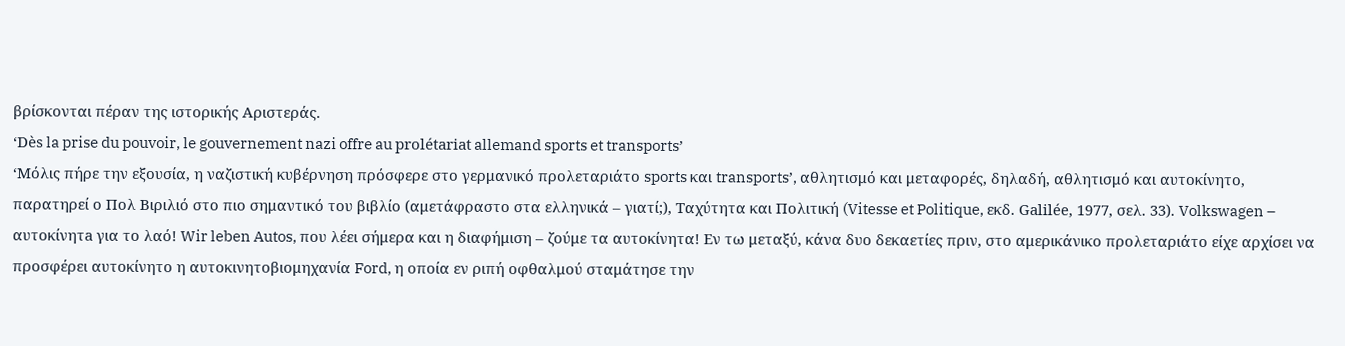βρίσκονται πέραν της ιστορικής Αριστεράς.
‘Dès la prise du pouvoir, le gouvernement nazi offre au prolétariat allemand sports et transports’
‘Μόλις πήρε την εξουσία, η ναζιστική κυβέρνηση πρόσφερε στο γερμανικό προλεταριάτο sports και transports’, αθλητισμό και μεταφορές, δηλαδή, αθλητισμό και αυτοκίνητο, παρατηρεί ο Πολ Βιριλιό στο πιο σημαντικό του βιβλίο (αμετάφραστο στα ελληνικά – γιατί;), Ταχύτητα και Πολιτική (Vitesse et Politique, εκδ. Galilée, 1977, σελ. 33). Volkswagen – αυτοκίνητa για το λαό! Wir leben Autos, που λέει σήμερα και η διαφήμιση – ζούμε τα αυτοκίνητα! Εν τω μεταξύ, κάνα δυο δεκαετίες πριν, στο αμερικάνικο προλεταριάτο είχε αρχίσει να προσφέρει αυτοκίνητο η αυτοκινητοβιομηχανία Ford, η οποία εν ριπή οφθαλμού σταμάτησε την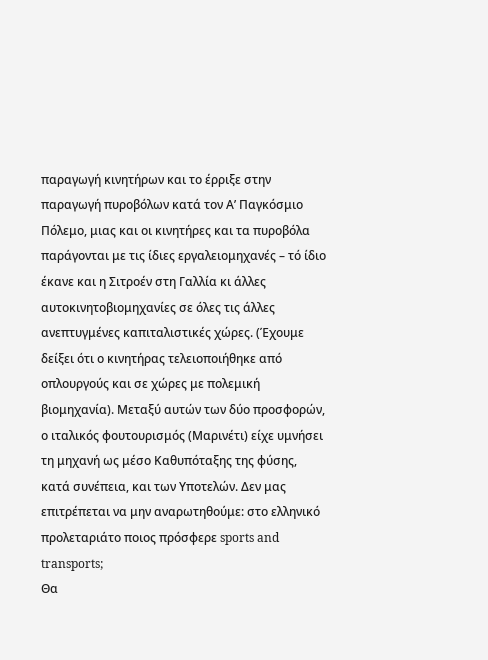παραγωγή κινητήρων και το έρριξε στην παραγωγή πυροβόλων κατά τον Α’ Παγκόσμιο Πόλεμο, μιας και οι κινητήρες και τα πυροβόλα παράγονται με τις ίδιες εργαλειομηχανές – τό ίδιο έκανε και η Σιτροέν στη Γαλλία κι άλλες αυτοκινητοβιομηχανίες σε όλες τις άλλες ανεπτυγμένες καπιταλιστικές χώρες. (Έχουμε δείξει ότι ο κινητήρας τελειοποιήθηκε από οπλουργούς και σε χώρες με πολεμική βιομηχανία). Μεταξύ αυτών των δύο προσφορών, ο ιταλικός φουτουρισμός (Μαρινέτι) είχε υμνήσει τη μηχανή ως μέσο Καθυπόταξης της φύσης, κατά συνέπεια, και των Υποτελών. Δεν μας επιτρέπεται να μην αναρωτηθούμε: στο ελληνικό προλεταριάτο ποιος πρόσφερε sports and transports;
Θα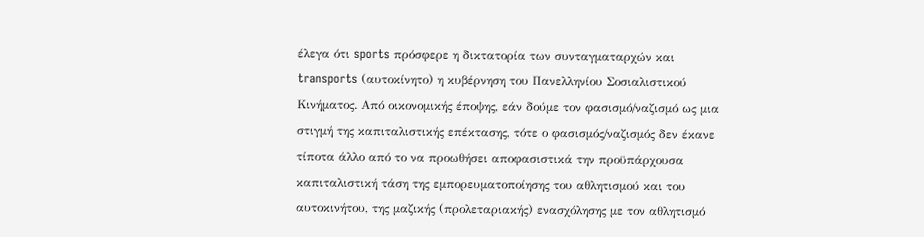έλεγα ότι sports πρόσφερε η δικτατορία των συνταγματαρχών και transports (αυτοκίνητο) η κυβέρνηση του Πανελληνίου Σοσιαλιστικού Κινήματος. Από οικονομικής έποψης, εάν δούμε τον φασισμό/ναζισμό ως μια στιγμή της καπιταλιστικής επέκτασης, τότε ο φασισμός/ναζισμός δεν έκανε τίποτα άλλο από το να προωθήσει αποφασιστικά την προϋπάρχουσα καπιταλιστική τάση της εμπορευματοποίησης του αθλητισμού και του αυτοκινήτου, της μαζικής (προλεταριακής) ενασχόλησης με τον αθλητισμό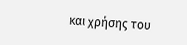και χρήσης του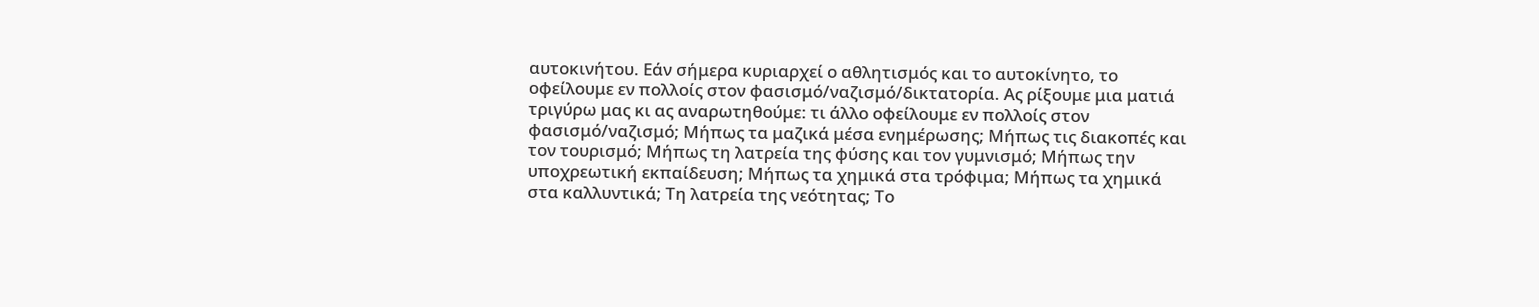αυτοκινήτου. Εάν σήμερα κυριαρχεί ο αθλητισμός και το αυτοκίνητο, το οφείλουμε εν πολλοίς στον φασισμό/ναζισμό/δικτατορία. Ας ρίξουμε μια ματιά τριγύρω μας κι ας αναρωτηθούμε: τι άλλο οφείλουμε εν πολλοίς στον φασισμό/ναζισμό; Μήπως τα μαζικά μέσα ενημέρωσης; Μήπως τις διακοπές και τον τουρισμό; Μήπως τη λατρεία της φύσης και τον γυμνισμό; Μήπως την υποχρεωτική εκπαίδευση; Μήπως τα χημικά στα τρόφιμα; Μήπως τα χημικά στα καλλυντικά; Τη λατρεία της νεότητας; Το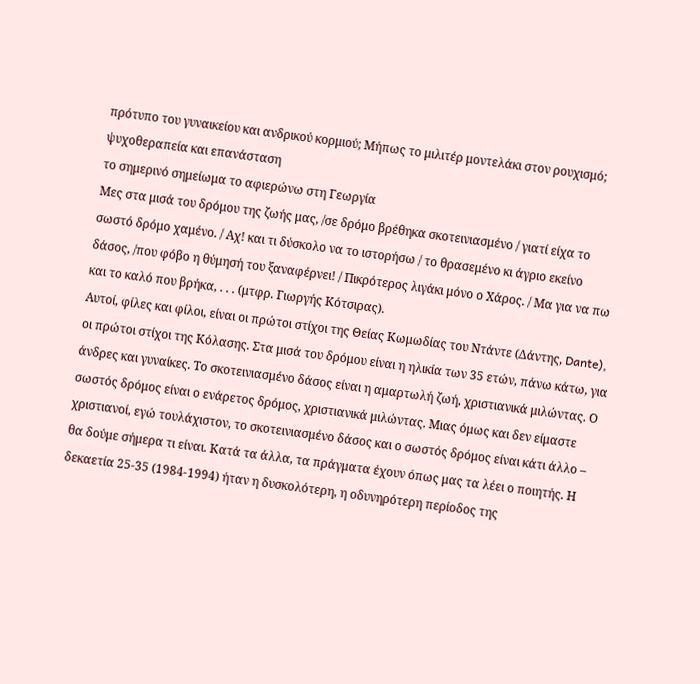πρότυπο του γυναικείου και ανδρικού κορμιού; Μήπως το μιλιτέρ μοντελάκι στον ρουχισμό;
ψυχοθεραπεία και επανάσταση
το σημερινό σημείωμα το αφιερώνω στη Γεωργία
Μες στα μισά του δρόμου της ζωής μας, /σε δρόμο βρέθηκα σκοτεινιασμένο / γιατί είχα το σωστό δρόμο χαμένο. / Αχ! και τι δύσκολο να το ιστορήσω / το θρασεμένο κι άγριο εκείνο δάσος, /που φόβο η θύμησή του ξαναφέρνει! / Πικρότερος λιγάκι μόνο ο Χάρος. / Μα για να πω και το καλό που βρήκα, . . . (μτφρ. Γιωργής Κότσιρας).
Αυτοί, φίλες και φίλοι, είναι οι πρώτοι στίχοι της Θείας Κωμωδίας του Ντάντε (Δάντης, Dante), οι πρώτοι στίχοι της Κόλασης. Στα μισά του δρόμου είναι η ηλικία των 35 ετών, πάνω κάτω, για άνδρες και γυναίκες. Το σκοτεινιασμένο δάσος είναι η αμαρτωλή ζωή, χριστιανικά μιλώντας. Ο σωστός δρόμος είναι ο ενάρετος δρόμος, χριστιανικά μιλώντας. Μιας όμως και δεν είμαστε χριστιανοί, εγώ τουλάχιστον, το σκοτεινιασμένο δάσος και ο σωστός δρόμος είναι κάτι άλλο – θα δούμε σήμερα τι είναι. Κατά τα άλλα, τα πράγματα έχουν όπως μας τα λέει ο ποιητής. Η δεκαετία 25-35 (1984-1994) ήταν η δυσκολότερη, η οδυνηρότερη περίοδος της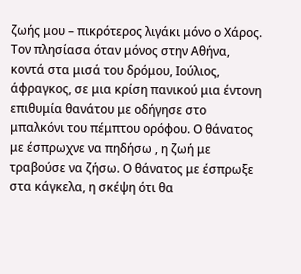ζωής μου – πικρότερος λιγάκι μόνο ο Χάρος. Τον πλησίασα όταν μόνος στην Αθήνα, κοντά στα μισά του δρόμου, Ιούλιος, άφραγκος, σε μια κρίση πανικού μια έντονη επιθυμία θανάτου με οδήγησε στο μπαλκόνι του πέμπτου ορόφου. Ο θάνατος με έσπρωχνε να πηδήσω , η ζωή με τραβούσε να ζήσω. Ο θάνατος με έσπρωξε στα κάγκελα, η σκέψη ότι θα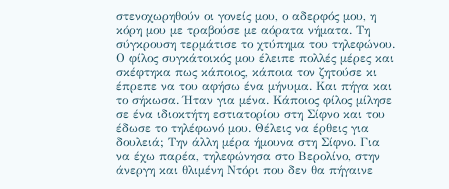στενοχωρηθούν οι γονείς μου, ο αδερφός μου, η κόρη μου με τραβούσε με αόρατα νήματα. Τη σύγκρουση τερμάτισε το χτύπημα του τηλεφώνου. Ο φίλος συγκάτοικός μου έλειπε πολλές μέρες και σκέφτηκα πως κάποιος, κάποια τον ζητούσε κι έπρεπε να του αφήσω ένα μήνυμα. Και πήγα και το σήκωσα. Ήταν για μένα. Κάποιος φίλος μίλησε σε ένα ιδιοκτήτη εστιατορίου στη Σίφνο και του έδωσε το τηλέφωνό μου. Θέλεις να έρθεις για δουλειά; Την άλλη μέρα ήμουνα στη Σίφνο. Για να έχω παρέα, τηλεφώνησα στο Βερολίνο, στην άνεργη και θλιμένη Ντόρι που δεν θα πήγαινε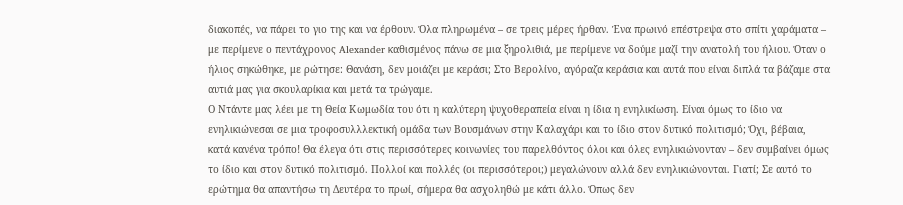διακοπές, να πάρει το γιο της και να έρθουν. Όλα πληρωμένα – σε τρεις μέρες ήρθαν. Ένα πρωινό επέστρεψα στο σπίτι χαράματα – με περίμενε ο πεντάχρονος Alexander καθισμένος πάνω σε μια ξηρολιθιά, με περίμενε να δούμε μαζί την ανατολή του ήλιου. Όταν ο ήλιος σηκώθηκε, με ρώτησε: Θανάση, δεν μοιάζει με κεράσι; Στο Βερολίνο, αγόραζα κεράσια και αυτά που είναι διπλά τα βάζαμε στα αυτιά μας για σκουλαρίκια και μετά τα τρώγαμε.
Ο Ντάντε μας λέει με τη Θεία Κωμωδία του ότι η καλύτερη ψυχοθεραπεία είναι η ίδια η ενηλικίωση. Είναι όμως το ίδιο να ενηλικιώνεσαι σε μια τροφοσυλλλεκτική ομάδα των Βουσμάνων στην Καλαχάρι και το ίδιο στον δυτικό πολιτισμό; Όχι, βέβαια, κατά κανένα τρόπο! Θα έλεγα ότι στις περισσότερες κοινωνίες του παρελθόντος όλοι και όλες ενηλικιώνονταν – δεν συμβαίνει όμως το ίδιο και στον δυτικό πολιτισμό. Πολλοί και πολλές (οι περισσότεροι;) μεγαλώνουν αλλά δεν ενηλικιώνονται. Γιατί; Σε αυτό το ερώτημα θα απαντήσω τη Δευτέρα το πρωί, σήμερα θα ασχοληθώ με κάτι άλλο. Όπως δεν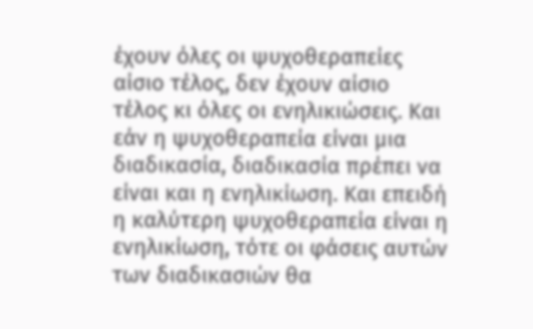έχουν όλες οι ψυχοθεραπείες αίσιο τέλος, δεν έχουν αίσιο τέλος κι όλες οι ενηλικιώσεις. Και εάν η ψυχοθεραπεία είναι μια διαδικασία, διαδικασία πρέπει να είναι και η ενηλικίωση. Και επειδή η καλύτερη ψυχοθεραπεία είναι η ενηλικίωση, τότε οι φάσεις αυτών των διαδικασιών θα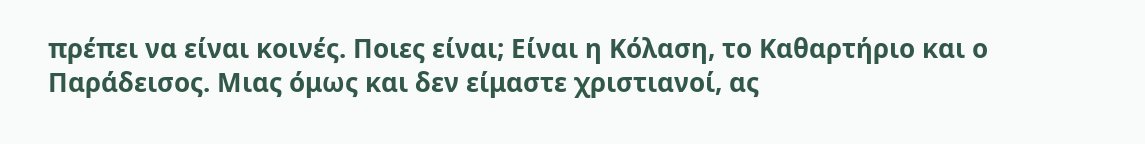πρέπει να είναι κοινές. Ποιες είναι; Είναι η Κόλαση, το Καθαρτήριο και ο Παράδεισος. Μιας όμως και δεν είμαστε χριστιανοί, ας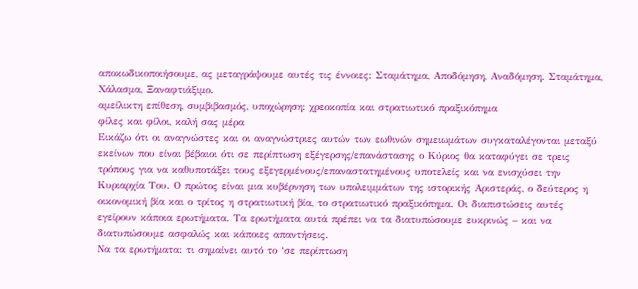αποκωδικοποιήσουμε, ας μεταγράψουμε αυτές τις έννοιες: Σταμάτημα, Αποδόμηση, Αναδόμηση. Σταμάτημα, Χάλασμα, Ξαναφτιάξιμο.
αμείλικτη επίθεση, συμβιβασμός, υποχώρηση: χρεοκοπία και στρατιωτικό πραξικόπημα
φίλες και φίλοι, καλή σας μέρα
Εικάζω ότι οι αναγνώστες και οι αναγνώστριες αυτών των εωθινών σημειωμάτων συγκαταλέγονται μεταξύ εκείνων που είναι βέβαιοι ότι σε περίπτωση εξέγερσης/επανάστασης ο Κύριος θα καταφύγει σε τρεις τρόπους για να καθυποτάξει τους εξεγερμένους/επαναστατημένους υποτελείς και να ενισχύσει την Κυριαρχία Του. Ο πρώτος είναι μια κυβέρνηση των υπολειμμάτων της ιστορικής Αριστεράς, ο δεύτερος η οικονομική βία και ο τρίτος η στρατιωτική βία, το στρατιωτικό πραξικόπημα. Οι διαπιστώσεις αυτές εγείρουν κάποια ερωτήματα. Τα ερωτήματα αυτά πρέπει να τα διατυπώσουμε ευκρινώς – και να διατυπώσουμε ασφαλώς και κάποιες απαντήσεις.
Να τα ερωτήματα: τι σημαίνει αυτό το ‘σε περίπτωση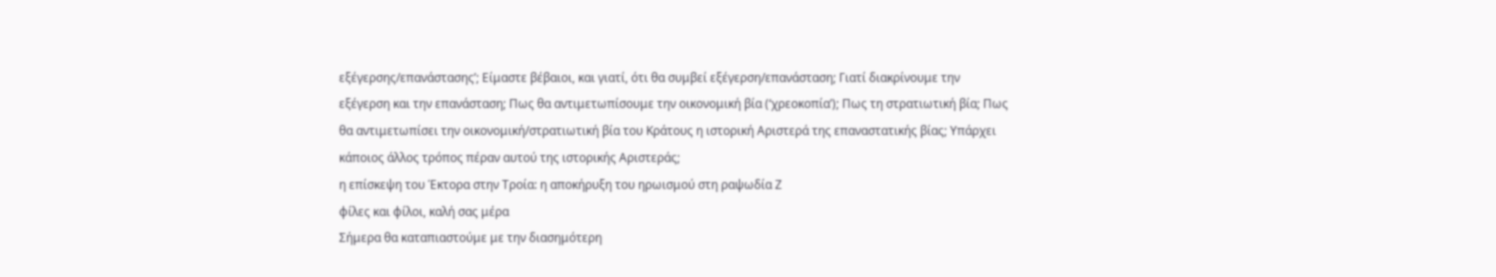εξέγερσης/επανάστασης’; Είμαστε βέβαιοι, και γιατί, ότι θα συμβεί εξέγερση/επανάσταση; Γιατί διακρίνουμε την εξέγερση και την επανάσταση; Πως θα αντιμετωπίσουμε την οικονομική βία (‘χρεοκοπία’); Πως τη στρατιωτική βία; Πως θα αντιμετωπίσει την οικονομική/στρατιωτική βία του Κράτους η ιστορική Αριστερά της επαναστατικής βίας; Υπάρχει κάποιος άλλος τρόπος πέραν αυτού της ιστορικής Αριστεράς;
η επίσκεψη του Έκτορα στην Τροία: η αποκήρυξη του ηρωισμού στη ραψωδία Ζ
φίλες και φίλοι, καλή σας μέρα
Σήμερα θα καταπιαστούμε με την διασημότερη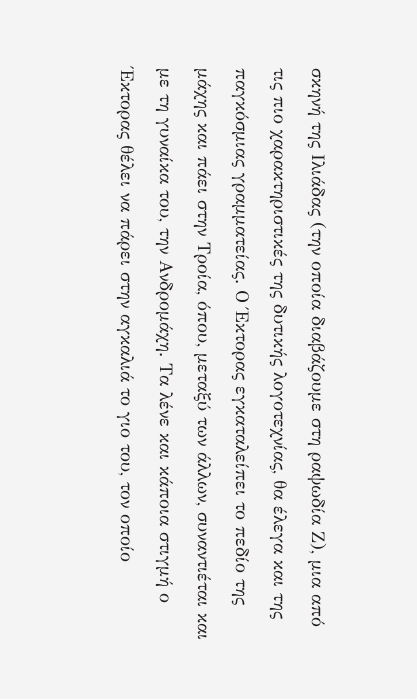σκηνή της Ιλιάδας (την οποία διαβάζουμε στη ραψωδία Ζ), μια από τις πιο χαρακτηριστικές της δυτικής λογοτεχνίας, θα έλεγα και της παγκόσμιας γραμματείας. Ο Έκτορας εγκαταλείπει το πεδίο της μάχης και πάει στην Τροία, όπου, μεταξύ των άλλων, συναντιέται και με τη γυναίκα του, την Ανδρομάχη. Τα λένε και κάποια στιγμή ο Έκτορας θέλει να πάρει στην αγκαλιά το γιο του, τον οποίο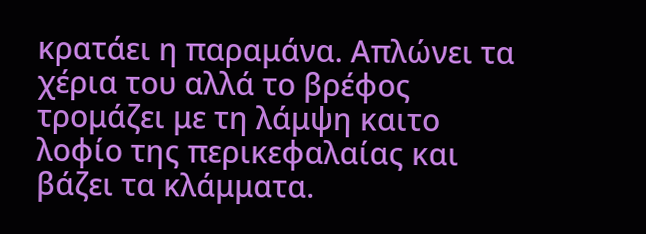κρατάει η παραμάνα. Απλώνει τα χέρια του αλλά το βρέφος τρομάζει με τη λάμψη καιτο λοφίο της περικεφαλαίας και βάζει τα κλάμματα.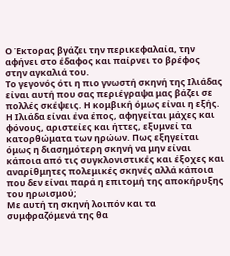Ο Έκτορας βγάζει την περικεφαλαία, την αφήνει στο έδαφος και παίρνει το βρέφος στην αγκαλιά του.
Το γεγονός ότι η πιο γνωστή σκηνή της Ιλιάδας είναι αυτή που σας περιέγραψα μας βάζει σε πολλές σκέψεις. Η κομβική όμως είναι η εξής. Η Ιλιάδα είναι ένα έπος, αφηγείται μάχες και φόνους, αριστείες και ήττες, εξυμνεί τα κατορθώματα των ηρώων. Πως εξηγείται όμως η διασημότερη σκηνή να μην είναι κάποια από τις συγκλονιστικές και έξοχες και αναρίθμητες πολεμικές σκηνές αλλά κάποια που δεν είναι παρά η επιτομή της αποκήρυξης του ηρωισμού;
Με αυτή τη σκηνή λοιπόν και τα συμφραζόμενά της θα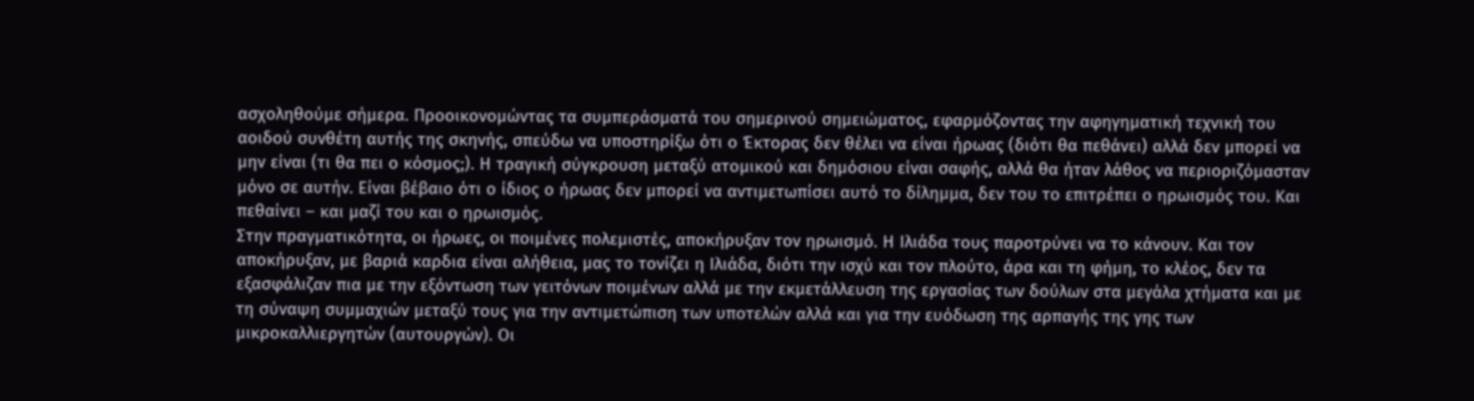ασχοληθούμε σήμερα. Προοικονομώντας τα συμπεράσματά του σημερινού σημειώματος, εφαρμόζοντας την αφηγηματική τεχνική του αοιδού συνθέτη αυτής της σκηνής, σπεύδω να υποστηρίξω ότι ο Έκτορας δεν θέλει να είναι ήρωας (διότι θα πεθάνει) αλλά δεν μπορεί να μην είναι (τι θα πει ο κόσμος;). Η τραγική σύγκρουση μεταξύ ατομικού και δημόσιου είναι σαφής, αλλά θα ήταν λάθος να περιοριζόμασταν μόνο σε αυτήν. Είναι βέβαιο ότι ο ίδιος ο ήρωας δεν μπορεί να αντιμετωπίσει αυτό το δίλημμα, δεν του το επιτρέπει ο ηρωισμός του. Και πεθαίνει – και μαζί του και ο ηρωισμός.
Στην πραγματικότητα, οι ήρωες, οι ποιμένες πολεμιστές, αποκήρυξαν τον ηρωισμό. Η Ιλιάδα τους παροτρύνει να το κάνουν. Και τον αποκήρυξαν, με βαριά καρδια είναι αλήθεια, μας το τονίζει η Ιλιάδα, διότι την ισχύ και τον πλούτο, άρα και τη φήμη, το κλέος, δεν τα εξασφάλιζαν πια με την εξόντωση των γειτόνων ποιμένων αλλά με την εκμετάλλευση της εργασίας των δούλων στα μεγάλα χτήματα και με τη σύναψη συμμαχιών μεταξύ τους για την αντιμετώπιση των υποτελών αλλά και για την ευόδωση της αρπαγής της γης των μικροκαλλιεργητών (αυτουργών). Οι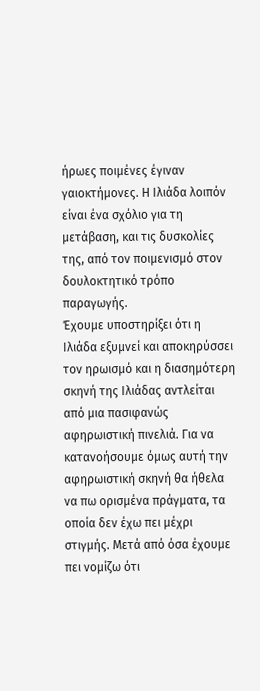ήρωες ποιμένες έγιναν γαιοκτήμονες. Η Ιλιάδα λοιπόν είναι ένα σχόλιο για τη μετάβαση, και τις δυσκολίες της, από τον ποιμενισμό στον δουλοκτητικό τρόπο παραγωγής.
Έχουμε υποστηρίξει ότι η Ιλιάδα εξυμνεί και αποκηρύσσει τον ηρωισμό και η διασημότερη σκηνή της Ιλιάδας αντλείται από μια πασιφανώς αφηρωιστική πινελιά. Για να κατανοήσουμε όμως αυτή την αφηρωιστική σκηνή θα ήθελα να πω ορισμένα πράγματα, τα οποία δεν έχω πει μέχρι στιγμής. Μετά από όσα έχουμε πει νομίζω ότι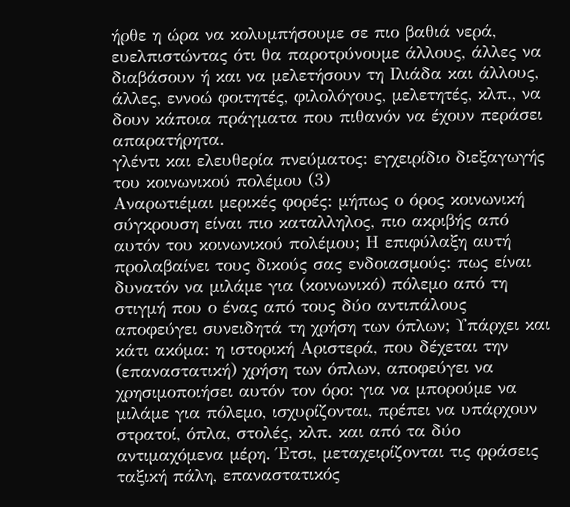ήρθε η ώρα να κολυμπήσουμε σε πιο βαθιά νερά, ευελπιστώντας ότι θα παροτρύνουμε άλλους, άλλες να διαβάσουν ή και να μελετήσουν τη Ιλιάδα και άλλους, άλλες, εννοώ φοιτητές, φιλολόγους, μελετητές, κλπ., να δουν κάποια πράγματα που πιθανόν να έχουν περάσει απαρατήρητα.
γλέντι και ελευθερία πνεύματος: εγχειρίδιο διεξαγωγής του κοινωνικού πολέμου (3)
Αναρωτιέμαι μερικές φορές: μήπως ο όρος κοινωνική σύγκρουση είναι πιο καταλληλος, πιο ακριβής από αυτόν του κοινωνικού πολέμου; Η επιφύλαξη αυτή προλαβαίνει τους δικούς σας ενδοιασμούς: πως είναι δυνατόν να μιλάμε για (κοινωνικό) πόλεμο από τη στιγμή που ο ένας από τους δύο αντιπάλους αποφεύγει συνειδητά τη χρήση των όπλων; Υπάρχει και κάτι ακόμα: η ιστορική Αριστερά, που δέχεται την (επαναστατική) χρήση των όπλων, αποφεύγει να χρησιμοποιήσει αυτόν τον όρο: για να μπορούμε να μιλάμε για πόλεμο, ισχυρίζονται, πρέπει να υπάρχουν στρατοί, όπλα, στολές, κλπ. και από τα δύο αντιμαχόμενα μέρη. Έτσι, μεταχειρίζονται τις φράσεις ταξική πάλη, επαναστατικός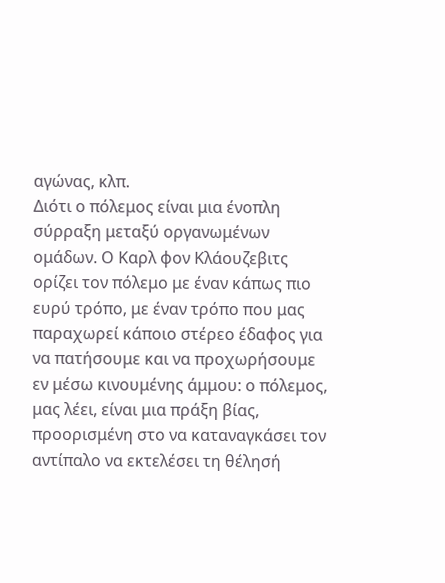αγώνας, κλπ.
Διότι ο πόλεμος είναι μια ένοπλη σύρραξη μεταξύ οργανωμένων ομάδων. Ο Καρλ φον Κλάουζεβιτς ορίζει τον πόλεμο με έναν κάπως πιο ευρύ τρόπο, με έναν τρόπο που μας παραχωρεί κάποιο στέρεο έδαφος για να πατήσουμε και να προχωρήσουμε εν μέσω κινουμένης άμμου: ο πόλεμος, μας λέει, είναι μια πράξη βίας, προορισμένη στο να καταναγκάσει τον αντίπαλο να εκτελέσει τη θέλησή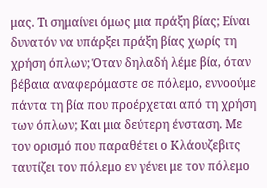μας. Τι σημαίνει όμως μια πράξη βίας; Είναι δυνατόν να υπάρξει πράξη βίας χωρίς τη χρήση όπλων; Όταν δηλαδή λέμε βία, όταν βέβαια αναφερόμαστε σε πόλεμο, εννοούμε πάντα τη βία που προέρχεται από τη χρήση των όπλων; Και μια δεύτερη ένσταση. Με τον ορισμό που παραθέτει ο Κλάουζεβιτς ταυτίζει τον πόλεμο εν γένει με τον πόλεμο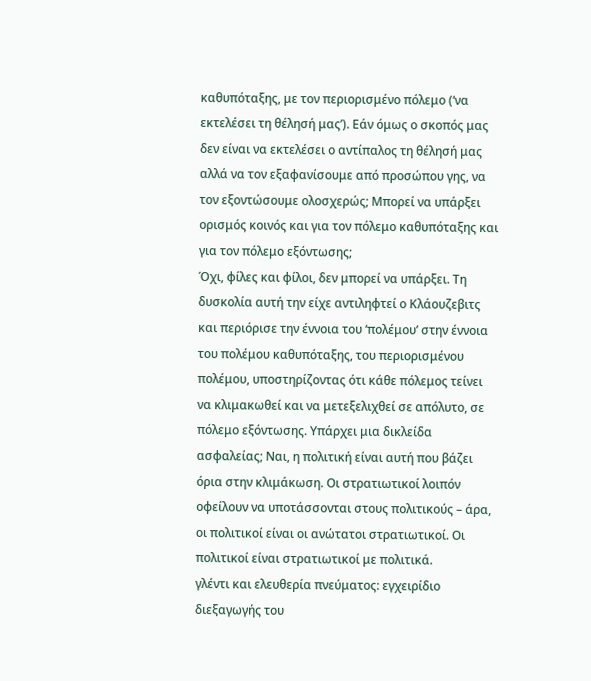καθυπόταξης, με τον περιορισμένο πόλεμο (‘να εκτελέσει τη θέλησή μας’). Εάν όμως ο σκοπός μας δεν είναι να εκτελέσει ο αντίπαλος τη θέλησή μας αλλά να τον εξαφανίσουμε από προσώπου γης, να τον εξοντώσουμε ολοσχερώς; Μπορεί να υπάρξει ορισμός κοινός και για τον πόλεμο καθυπόταξης και για τον πόλεμο εξόντωσης;
Όχι, φίλες και φίλοι, δεν μπορεί να υπάρξει. Τη δυσκολία αυτή την είχε αντιληφτεί ο Κλάουζεβιτς και περιόρισε την έννοια του ‘πολέμου’ στην έννοια του πολέμου καθυπόταξης, του περιορισμένου πολέμου, υποστηρίζοντας ότι κάθε πόλεμος τείνει να κλιμακωθεί και να μετεξελιχθεί σε απόλυτο, σε πόλεμο εξόντωσης. Υπάρχει μια δικλείδα ασφαλείας; Ναι, η πολιτική είναι αυτή που βάζει όρια στην κλιμάκωση. Οι στρατιωτικοί λοιπόν οφείλουν να υποτάσσονται στους πολιτικούς – άρα, οι πολιτικοί είναι οι ανώτατοι στρατιωτικοί. Οι πολιτικοί είναι στρατιωτικοί με πολιτικά.
γλέντι και ελευθερία πνεύματος: εγχειρίδιο διεξαγωγής του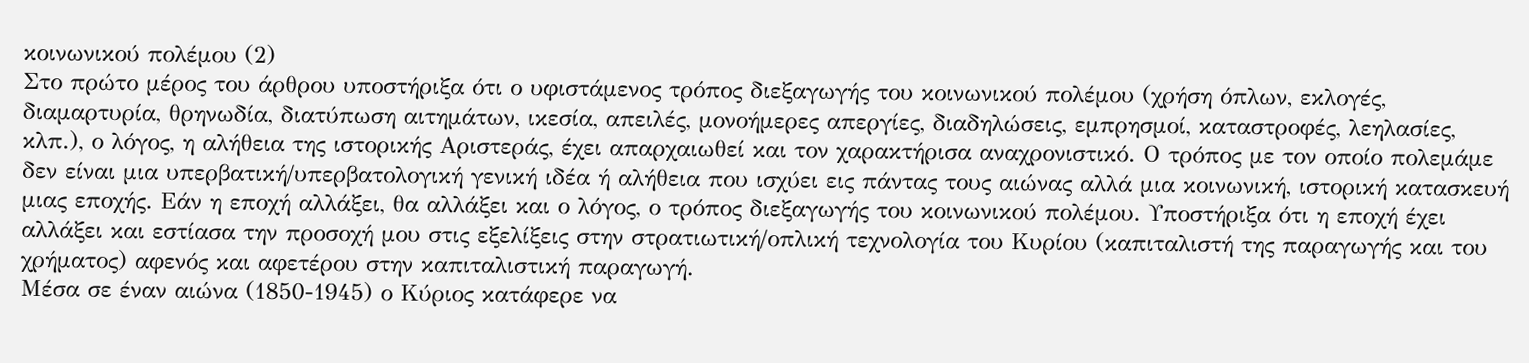κοινωνικού πολέμου (2)
Στο πρώτο μέρος του άρθρου υποστήριξα ότι ο υφιστάμενος τρόπος διεξαγωγής του κοινωνικού πολέμου (χρήση όπλων, εκλογές, διαμαρτυρία, θρηνωδία, διατύπωση αιτημάτων, ικεσία, απειλές, μονοήμερες απεργίες, διαδηλώσεις, εμπρησμοί, καταστροφές, λεηλασίες, κλπ.), ο λόγος, η αλήθεια της ιστορικής Αριστεράς, έχει απαρχαιωθεί και τον χαρακτήρισα αναχρονιστικό. Ο τρόπος με τον οποίο πολεμάμε δεν είναι μια υπερβατική/υπερβατολογική γενική ιδέα ή αλήθεια που ισχύει εις πάντας τους αιώνας αλλά μια κοινωνική, ιστορική κατασκευή μιας εποχής. Εάν η εποχή αλλάξει, θα αλλάξει και ο λόγος, ο τρόπος διεξαγωγής του κοινωνικού πολέμου. Υποστήριξα ότι η εποχή έχει αλλάξει και εστίασα την προσοχή μου στις εξελίξεις στην στρατιωτική/οπλική τεχνολογία του Κυρίου (καπιταλιστή της παραγωγής και του χρήματος) αφενός και αφετέρου στην καπιταλιστική παραγωγή.
Μέσα σε έναν αιώνα (1850-1945) ο Κύριος κατάφερε να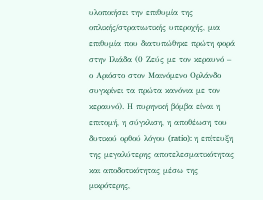υλοποιήσει την επιθυμία της οπλικής/στρατιωτικής υπεροχής, μια επιθυμία που διατυπώθηκε πρώτη φορά στην Ιλιάδα (0 Ζεύς με τον κεραυνό – ο Αριόστο στον Μαινόμενο Ορλάνδο συγκρίνει τα πρώτα κανόνια με τον κεραυνό). Η πυρηνική βόμβα είναι η επιτομή, η σύγκλιση, η αποθέωση του δυτικού ορθού λόγου (ratio): η επίτευξη της μεγαλύτερης αποτελεσματικότητας και αποδοτικότητας μέσω της μικρότερης,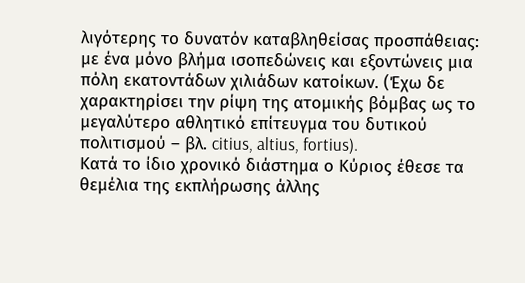λιγότερης το δυνατόν καταβληθείσας προσπάθειας: με ένα μόνο βλήμα ισοπεδώνεις και εξοντώνεις μια πόλη εκατοντάδων χιλιάδων κατοίκων. (Έχω δε χαρακτηρίσει την ρίψη της ατομικής βόμβας ως το μεγαλύτερο αθλητικό επίτευγμα του δυτικού πολιτισμού – βλ. citius, altius, fortius).
Κατά το ίδιο χρονικό διάστημα ο Κύριος έθεσε τα θεμέλια της εκπλήρωσης άλλης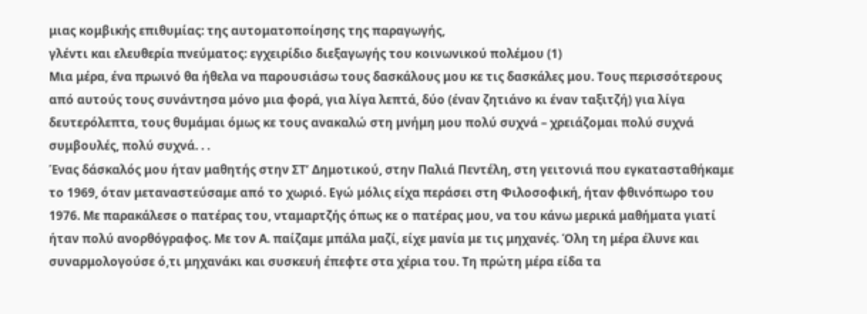μιας κομβικής επιθυμίας: της αυτοματοποίησης της παραγωγής,
γλέντι και ελευθερία πνεύματος: εγχειρίδιο διεξαγωγής του κοινωνικού πολέμου (1)
Μια μέρα, ένα πρωινό θα ήθελα να παρουσιάσω τους δασκάλους μου κε τις δασκάλες μου. Τους περισσότερους από αυτούς τους συνάντησα μόνο μια φορά, για λίγα λεπτά, δύο (έναν ζητιάνο κι έναν ταξιτζή) για λίγα δευτερόλεπτα, τους θυμάμαι όμως κε τους ανακαλώ στη μνήμη μου πολύ συχνά – χρειάζομαι πολύ συχνά συμβουλές, πολύ συχνά. . .
Ένας δάσκαλός μου ήταν μαθητής στην ΣΤ’ Δημοτικού, στην Παλιά Πεντέλη, στη γειτονιά που εγκατασταθήκαμε το 1969, όταν μεταναστεύσαμε από το χωριό. Εγώ μόλις είχα περάσει στη Φιλοσοφική, ήταν φθινόπωρο του 1976. Με παρακάλεσε ο πατέρας του, νταμαρτζής όπως κε ο πατέρας μου, να του κάνω μερικά μαθήματα γιατί ήταν πολύ ανορθόγραφος. Με τον Α. παίζαμε μπάλα μαζί, είχε μανία με τις μηχανές. Όλη τη μέρα έλυνε και συναρμολογούσε ό,τι μηχανάκι και συσκευή έπεφτε στα χέρια του. Τη πρώτη μέρα είδα τα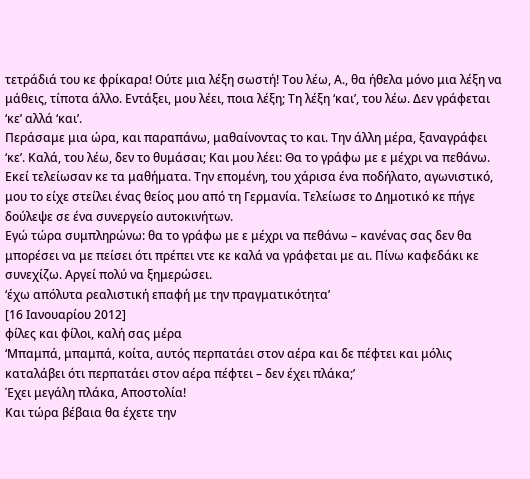τετράδιά του κε φρίκαρα! Ούτε μια λέξη σωστή! Του λέω, Α., θα ήθελα μόνο μια λέξη να μάθεις, τίποτα άλλο. Εντάξει, μου λέει, ποια λέξη; Τη λέξη ‘και’, του λέω. Δεν γράφεται ‘κε’ αλλά ‘και’.
Περάσαμε μια ώρα, και παραπάνω, μαθαίνοντας το και. Την άλλη μέρα, ξαναγράφει ‘κε’. Καλά, του λέω, δεν το θυμάσαι; Και μου λέει: Θα το γράφω με ε μέχρι να πεθάνω. Εκεί τελείωσαν κε τα μαθήματα. Την επομένη, του χάρισα ένα ποδήλατο, αγωνιστικό, μου το είχε στείλει ένας θείος μου από τη Γερμανία. Τελείωσε το Δημοτικό κε πήγε δούλεψε σε ένα συνεργείο αυτοκινήτων.
Εγώ τώρα συμπληρώνω: θα το γράφω με ε μέχρι να πεθάνω – κανένας σας δεν θα μπορέσει να με πείσει ότι πρέπει ντε κε καλά να γράφεται με αι. Πίνω καφεδάκι κε συνεχίζω. Αργεί πολύ να ξημερώσει.
‘έχω απόλυτα ρεαλιστική επαφή με την πραγματικότητα’
[16 Ιανουαρίου 2012]
φίλες και φίλοι, καλή σας μέρα
‘Μπαμπά, μπαμπά, κοίτα, αυτός περπατάει στον αέρα και δε πέφτει και μόλις καταλάβει ότι περπατάει στον αέρα πέφτει – δεν έχει πλάκα;’
Έχει μεγάλη πλάκα, Αποστολία!
Και τώρα βέβαια θα έχετε την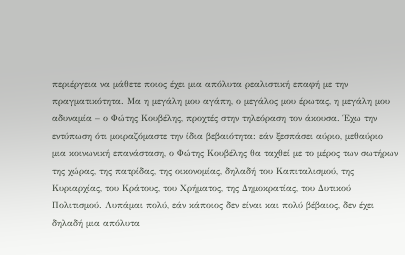περιέργεια να μάθετε ποιος έχει μια απόλυτα ρεαλιστική επαφή με την πραγματικότητα. Μα η μεγάλη μου αγάπη, ο μεγάλος μου έρωτας, η μεγάλη μου αδυναμία – ο Φώτης Κουβέλης, προχτές στην τηλεόραση τον άκουσα. Έχω την εντύπωση ότι μοιραζόμαστε την ίδια βεβαιότητα: εάν ξεσπάσει αύριο, μεθαύριο μια κοινωνική επανάσταση, ο Φώτης Κουβέλης θα ταχθεί με το μέρος των σωτήρων της χώρας, της πατρίδας, της οικονομίας, δηλαδή του Καπιταλισμού, της Κυριαρχίας, του Κράτους, του Χρήματος, της Δημοκρατίας, του Δυτικού Πολιτισμού. Λυπάμαι πολύ, εάν κάποιος δεν είναι και πολύ βέβαιος, δεν έχει δηλαδή μια απόλυτα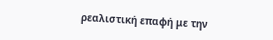ρεαλιστική επαφή με την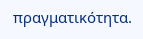πραγματικότητα.